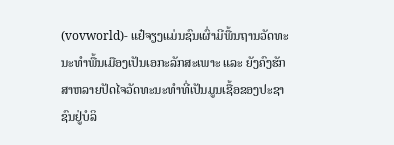(vovworld)- ແຢ໋ຈຽງແມ່ນຊົນເຜົ່າມີພື້ນຖານວັດທະນະທຳພື້ນເມືອງເປັນເອກະລັກສະເພາະ ແລະ ຍັງຄົງຮັກສາຫລາຍປັດໄຈວັດທະນະທຳທີ່ເປັນມູນເຊື້ອຂອງປະຊາຊົນຢູ່ບໍລິ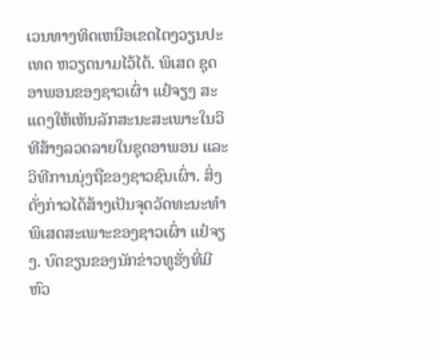ເວນທາງທິດເຫນືອເຂດໄຕງວຽນປະເທດ ຫວຽດນາມໄວ້ໄດ້. ພິເສດ ຊຸດອາພອນຂອງຊາວເຜົ່າ ແຢ໋ຈຽງ ສະແດງໃຫ້ເຫັນລັກສະນະສະເພາະໃນວິທີສ້າງລວດລາຍໃນຊຸດອາພອນ ແລະ ວິທີການນຸ່ງຖືຂອງຊາວຊົນເຜົ່າ. ສິ່ງດັ່ງກ່າວໄດ້ສ້າງເປັນຈຸດວັດທະນະທຳພິເສດສະເພາະຂອງຊາວເຜົ່າ ແຢ໋ຈຽງ. ບົດຂຽນຂອງນັກຂ່າວທູຮັ່ງທີ່ມີຫົວ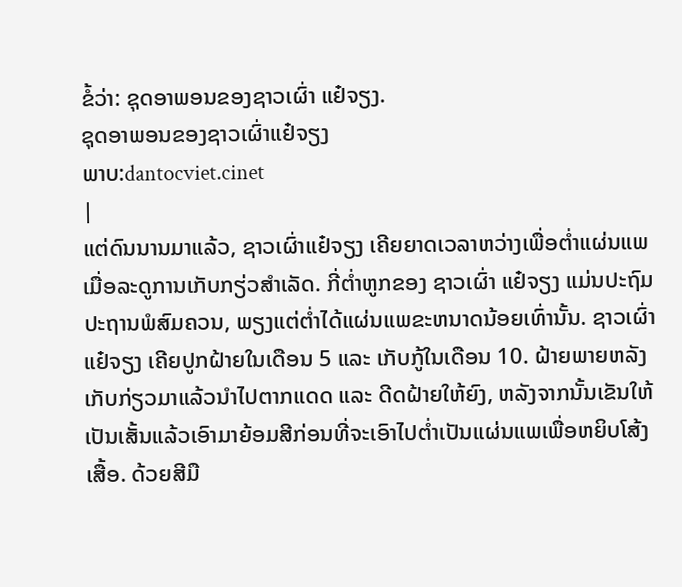ຂໍ້ວ່າ: ຊຸດອາພອນຂອງຊາວເຜົ່າ ແຢ໋ຈຽງ.
ຊຸດອາພອນຂອງຊາວເຜົ່າແຢ໋ຈຽງ
ພາບ:dantocviet.cinet
|
ແຕ່ດົນນານມາແລ້ວ, ຊາວເຜົ່າແຢ໋ຈຽງ ເຄີຍຍາດເວລາຫວ່າງເພື່ອຕ່ຳແຜ່ນແພ ເມື່ອລະດູການເກັບກຽ່ວສຳເລັດ. ກີ່ຕ່ຳຫູກຂອງ ຊາວເຜົ່າ ແຢ໋ຈຽງ ແມ່ນປະຖົມປະຖານພໍສົມຄວນ, ພຽງແຕ່ຕ່ຳໄດ້ແຜ່ນແພຂະຫນາດນ້ອຍເທົ່ານັ້ນ. ຊາວເຜົ່າ ແຢ໋ຈຽງ ເຄີຍປູກຝ້າຍໃນເດືອນ 5 ແລະ ເກັບກູ້ໃນເດືອນ 10. ຝ້າຍພາຍຫລັງເກັບກ່ຽວມາແລ້ວນຳໄປຕາກແດດ ແລະ ດີດຝ້າຍໃຫ້ຍົງ, ຫລັງຈາກນັ້ນເຂັນໃຫ້ເປັນເສັ້ນແລ້ວເອົາມາຍ້ອມສີກ່ອນທີ່ຈະເອົາໄປຕ່ຳເປັນແຜ່ນແພເພື່ອຫຍິບໂສ້ງເສື້ອ. ດ້ວຍສີມື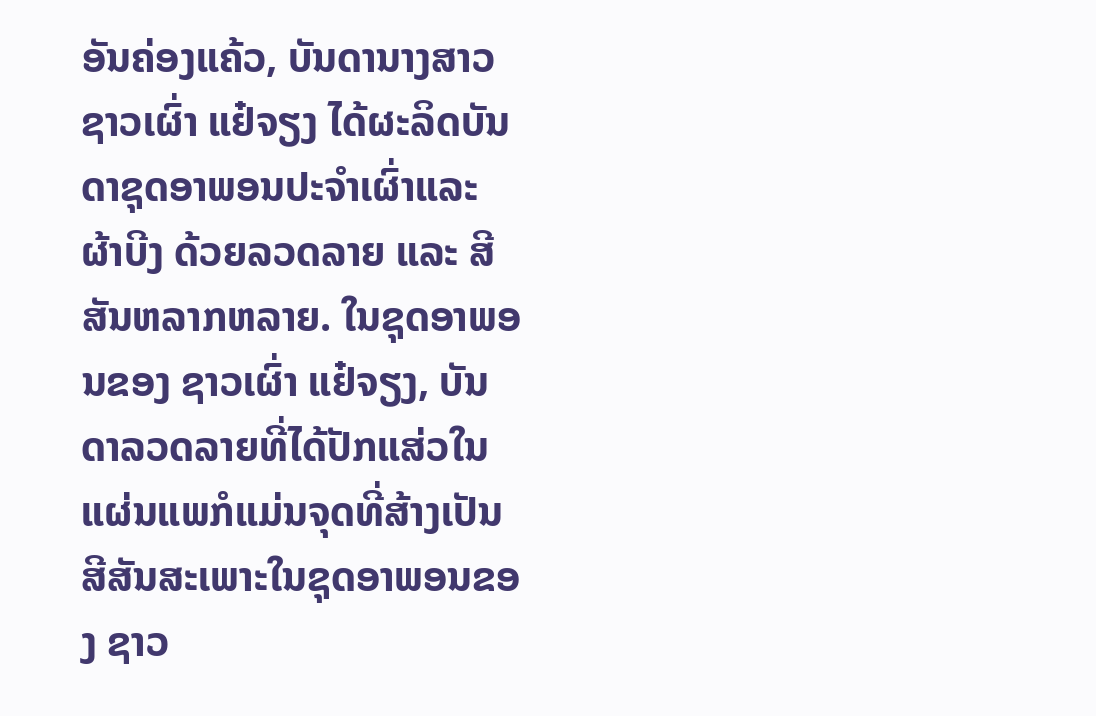ອັນຄ່ອງແຄ້ວ, ບັນດານາງສາວ ຊາວເຜົ່າ ແຢ໋ຈຽງ ໄດ້ຜະລິດບັນດາຊຸດອາພອນປະຈຳເຜົ່າແລະ ຜ້າບີງ ດ້ວຍລວດລາຍ ແລະ ສີສັນຫລາກຫລາຍ. ໃນຊຸດອາພອນຂອງ ຊາວເຜົ່າ ແຢ໋ຈຽງ, ບັນດາລວດລາຍທີ່ໄດ້ປັກແສ່ວໃນແຜ່ນແພກໍແມ່ນຈຸດທີ່ສ້າງເປັນສີສັນສະເພາະໃນຊຸດອາພອນຂອງ ຊາວ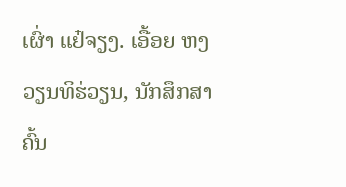ເຜົ່າ ແຢ໋ຈຽງ. ເອື້ອຍ ຫງວຽນທິຮ່ວຽນ, ນັກສຶກສາຄົ້ນ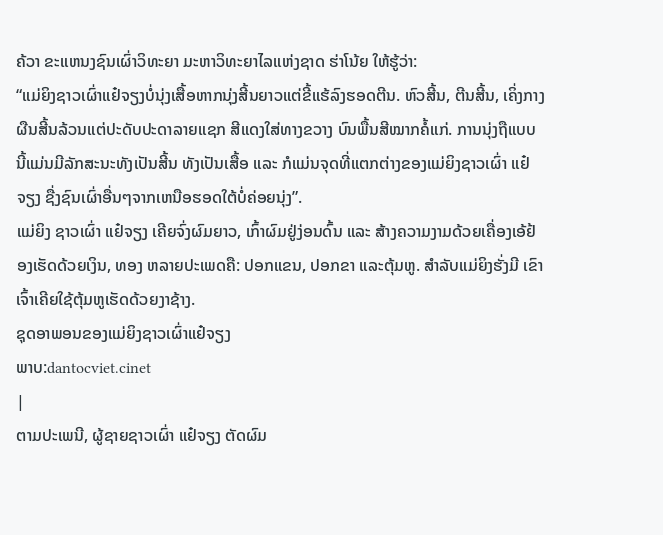ຄ້ວາ ຂະແຫນງຊົນເຜົ່າວິທະຍາ ມະຫາວິທະຍາໄລແຫ່ງຊາດ ຮ່າໂນ້ຍ ໃຫ້ຮູ້ວ່າ:
“ແມ່ຍິງຊາວເຜົ່າແຢ໋ຈຽງບໍ່ນຸ່ງເສື້ອຫາກນຸ່ງສີ້ນຍາວແຕ່ຂີ້ແຮ້ລົງຮອດຕີນ. ຫົວສີ້ນ, ຕີນສີ້ນ, ເຄິ່ງກາງຜືນສີ້ນລ້ວນແຕ່ປະດັບປະດາລາຍແຊກ ສີແດງໃສ່ທາງຂວາງ ບົນພື້ນສີໝາກຄໍ້ແກ່. ການນຸ່ງຖືແບບນີ້ແມ່ນມີລັກສະນະທັງເປັນສີ້ນ ທັງເປັນເສື້ອ ແລະ ກໍແມ່ນຈຸດທີ່ແຕກຕ່າງຂອງແມ່ຍິງຊາວເຜົ່າ ແຢ໋ຈຽງ ຊື່ງຊົນເຜົ່າອື່ນໆຈາກເຫນືອຮອດໃຕ້ບໍ່ຄ່ອຍນຸ່ງ”.
ແມ່ຍິງ ຊາວເຜົ່າ ແຢ໋ຈຽງ ເຄີຍຈົ່ງຜົມຍາວ, ເກົ້າຜົມຢູ່ງ່ອນດົ້ນ ແລະ ສ້າງຄວາມງາມດ້ວຍເຄື່ອງເອ້ຢ້ອງເຮັດດ້ວຍເງິນ, ທອງ ຫລາຍປະເພດຄື: ປອກແຂນ, ປອກຂາ ແລະຕຸ້ມຫູ. ສຳລັບແມ່ຍິງຮັ່ງມີ ເຂົາເຈົ້າເຄີຍໃຊ້ຕຸ້ມຫູເຮັດດ້ວຍງາຊ້າງ.
ຊຸດອາພອນຂອງແມ່ຍິງຊາວເຜົ່າແຢ໋ຈຽງ
ພາບ:dantocviet.cinet
|
ຕາມປະເພນີ, ຜູ້ຊາຍຊາວເຜົ່າ ແຢ໋ຈຽງ ຕັດຜົມ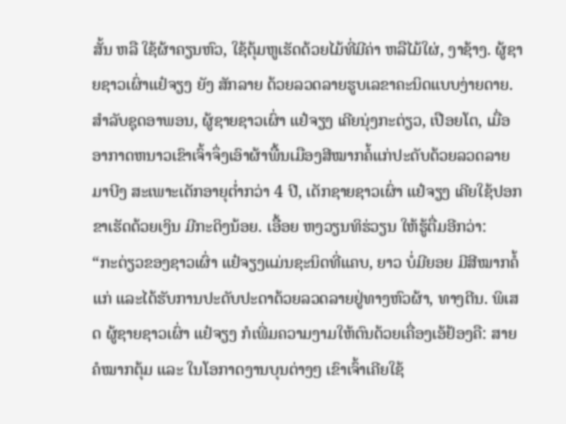ສັ້ນ ຫລື ໃຊ້ຜ້າຄຽນຫົວ, ໃຊ້ຕຸ້ມຫູເຮັດດ້ວຍໄມ້ທີ່ມີຄ່າ ຫລືໄມ້ໃຜ່, ງາຊ້າງ. ຜູ້ຊາຍຊາວເຜົ່າແຢ໋ຈຽງ ຍັງ ສັກລາຍ ດ້ວຍລວດລາຍຮູບເລຂາຄະນິດແບບງ່າຍດາຍ. ສຳລັບຊຸດອາພອນ, ຜູ້ຊາຍຊາວເຜົ່າ ແຢ໋ຈຽງ ເຄີຍນຸ່ງກະຕ່ຽວ, ເປືອຍໂຕ, ເມື່ອອາກາດຫນາວເຂົາເຈົ້າຈຶ່ງເອົາຜ້າພື້ນເມືອງສີໝາກຄໍ້ແກ່ປະດັບດ້ວຍລວດລາຍມາບີງ ສະເພາະເດັກອາຍຸຕ່ຳກວ່າ 4 ປີ, ເດັກຊາຍຊາວເຜົ່າ ແຢ໋ຈຽງ ເຄີຍໃຊ້ປອກຂາເຮັດດ້ວຍເງິນ ມີກະດິງນ້ອຍ. ເອື້ອຍ ຫງວຽນທິຮ່ວຽນ ໃຫ້ຮູ້ຕື່ມອີກວ່າ:
“ກະຕ່ຽວຂອງຊາວເຜົ່າ ແຢ໋ຈຽງແມ່ນຊະນິດທີ່ແຄບ, ຍາວ ບໍ່ມີຍອຍ ມີສີໝາກຄໍ້ແກ່ ແລະໄດ້ຮັບການປະດັບປະດາດ້ວຍລວດລາຍຢູ່ທາງຫົວຜ້າ, ທາງຕີນ. ພິເສດ ຜູ້ຊາຍຊາວເຜົ່າ ແຢ໋ຈຽງ ກໍເພີ່ມຄວາມງາມໃຫ້ຕົນດ້ວຍເຄື່ອງເອ້ຢ້ອງຄື: ສາຍຄໍໝາກຕຸ້ມ ແລະ ໃນໂອກາດງານບຸນຕ່າງໆ ເຂົາເຈົ້າເຄີຍໃຊ້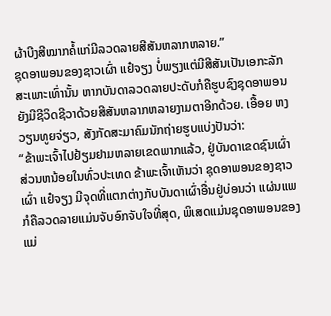ຜ້າບີງສີໝາກຄໍ້ແກ່ມີລວດລາຍສີສັນຫລາກຫລາຍ.”
ຊຸດອາພອນຂອງຊາວເຜົ່າ ແຢ໋ຈຽງ ບໍ່ພຽງແຕ່ມີສີສັນເປັນເອກະລັກສະເພາະເທົ່ານັ້ນ ຫາກບັນດາລວດລາຍປະດັບກໍຄືຮູບຊົງຊຸດອາພອນຍັງມີຊີວິດຊີວາດ້ວຍສີສັນຫລາກຫລາຍງາມຕາອີກດ້ວຍ. ເອື້ອຍ ຫງວຽນທູຍຈ່ຽວ, ສັງກັດສະມາຄົມນັກຖ່າຍຮູບແບ່ງປັນວ່າ:
“ຂ້າພະເຈົ້າໄປຢ້ຽມຢາມຫລາຍເຂດພາກແລ້ວ, ຢູ່ບັນດາເຂດຊົນເຜົ່າສ່ວນຫນ້ອຍໃນທົ່ວປະເທດ ຂ້າພະເຈົ້າເຫັນວ່າ ຊຸດອາພອນຂອງຊາວເຜົ່າ ແຢ໋ຈຽງ ມີຈຸດທີ່ແຕກຕ່າງກັບບັນດາເຜົ່າອື່ນຢູ່ບ່ອນວ່າ ແຜ່ນແພກໍຄືລວດລາຍແມ່ນຈັບອົກຈັບໃຈທີ່ສຸດ, ພິເສດແມ່ນຊຸດອາພອນຂອງແມ່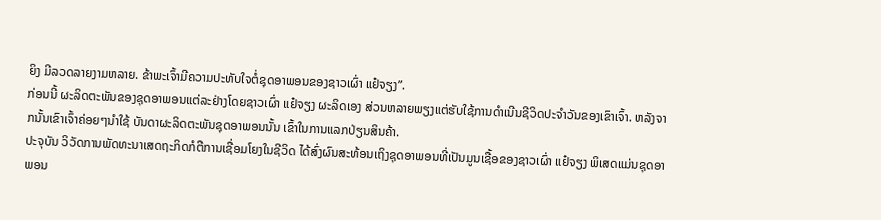ຍິງ ມີລວດລາຍງາມຫລາຍ. ຂ້າພະເຈົ້າມີຄວາມປະທັບໃຈຕໍ່ຊຸດອາພອນຂອງຊາວເຜົ່າ ແຢ໋ຈຽງ”.
ກ່ອນນີ້ ຜະລິດຕະພັນຂອງຊຸດອາພອນແຕ່ລະຢ່າງໂດຍຊາວເຜົ່າ ແຢ໋ຈຽງ ຜະລິດເອງ ສ່ວນຫລາຍພຽງແຕ່ຮັບໃຊ້ການດຳເນີນຊີວິດປະຈຳວັນຂອງເຂົາເຈົ້າ. ຫລັງຈາກນັ້ນເຂົາເຈົ້າຄ່ອຍໆນຳໃຊ້ ບັນດາຜະລິດຕະພັນຊຸດອາພອນນັ້ນ ເຂົ້າໃນການແລກປ່ຽນສິນຄ້າ.
ປະຈຸບັນ ວິວັດການພັດທະນາເສດຖະກິດກໍຕືການເຊື່ອມໂຍງໃນຊີວິດ ໄດ້ສົ່ງຜົນສະທ້ອນເຖິງຊຸດອາພອນທີ່ເປັນມູນເຊື້ອຂອງຊາວເຜົ່າ ແຢ໋ຈຽງ ພິເສດແມ່ນຊຸດອາພອນ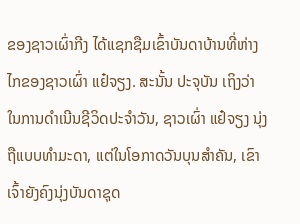ຂອງຊາວເຜົ່າກີງ ໄດ້ແຊກຊືມເຂົ້າບັນດາບ້ານທີ່ຫ່າງໄກຂອງຊາວເຜົ່າ ແຢ໋ຈຽງ. ສະນັ້ນ ປະຈຸບັນ ເຖິງວ່າ ໃນການດຳເນີນຊີວິດປະຈຳວັນ, ຊາວເຜົ່າ ແຢ໋ຈຽງ ນຸ່ງຖືແບບທຳມະດາ, ແຕ່ໃນໂອກາດວັນບຸນສຳຄັນ, ເຂົາເຈົ້າຍັງຄົງນຸ່ງບັນດາຊຸດ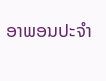ອາພອນປະຈຳ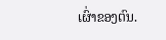ເຜົ່າຂອງຕົນ.